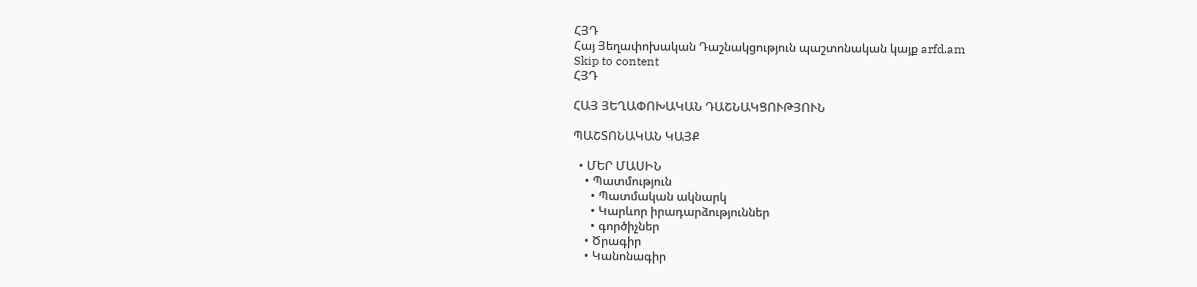ՀՅԴ
Հայ Յեղափոխական Դաշնակցություն պաշտոնական կայք arfd.am
Skip to content
ՀՅԴ

ՀԱՅ ՅԵՂԱՓՈԽԱԿԱՆ ԴԱՇՆԱԿՑՈՒԹՅՈՒՆ

ՊԱՇՏՈՆԱԿԱՆ ԿԱՅՔ

  • ՄԵՐ ՄԱՍԻՆ
    • Պատմություն
      • Պատմական ակնարկ
      • Կարևոր իրադարձություններ
      • գործիչներ
    • Ծրագիր
    • Կանոնագիր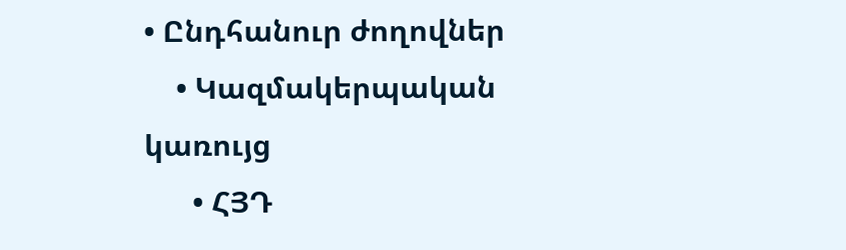• Ընդհանուր ժողովներ
    • Կազմակերպական կառույց
      • ՀՅԴ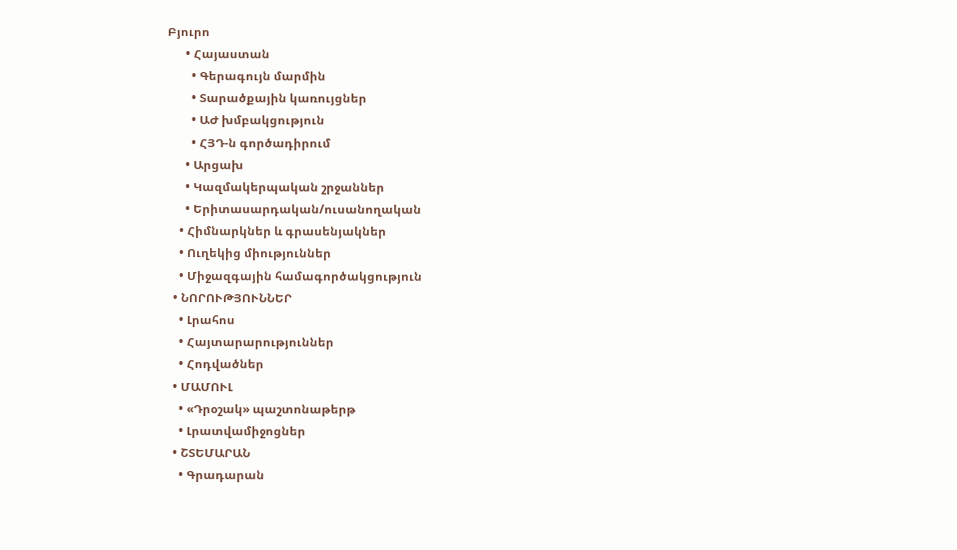Բյուրո
      • Հայաստան
        • Գերագույն մարմին
        • Տարածքային կառույցներ
        • ԱԺ խմբակցություն
        • ՀՅԴ-ն գործադիրում
      • Արցախ
      • Կազմակերպական շրջաններ
      • Երիտասարդական/ուսանողական
    • Հիմնարկներ և գրասենյակներ
    • Ուղեկից միություններ
    • Միջազգային համագործակցություն
  • ՆՈՐՈՒԹՅՈՒՆՆԵՐ
    • Լրահոս
    • Հայտարարություններ
    • Հոդվածներ
  • ՄԱՄՈՒԼ
    • «Դրօշակ» պաշտոնաթերթ
    • Լրատվամիջոցներ
  • ՇՏԵՄԱՐԱՆ
    • Գրադարան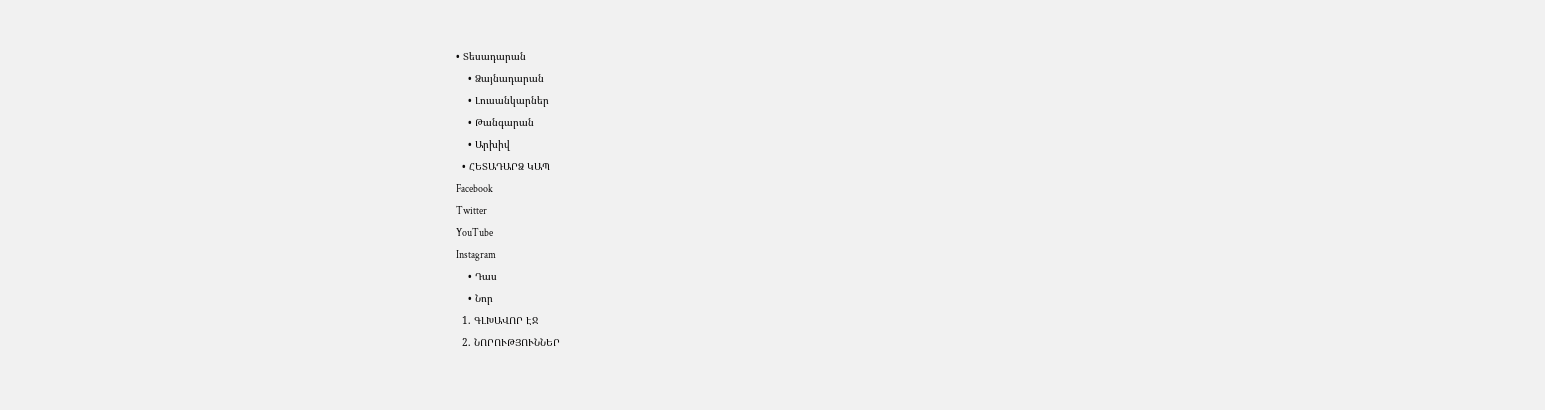• Տեսադարան
    • Ձայնադարան
    • Լուսանկարներ
    • Թանգարան
    • Արխիվ
  • ՀԵՏԱԴԱՐՁ ԿԱՊ
Facebook
Twitter
YouTube
Instagram
    • Դաս
    • Նոր
  1. ԳԼԽԱՎՈՐ ԷՋ
  2. ՆՈՐՈՒԹՅՈՒՆՆԵՐ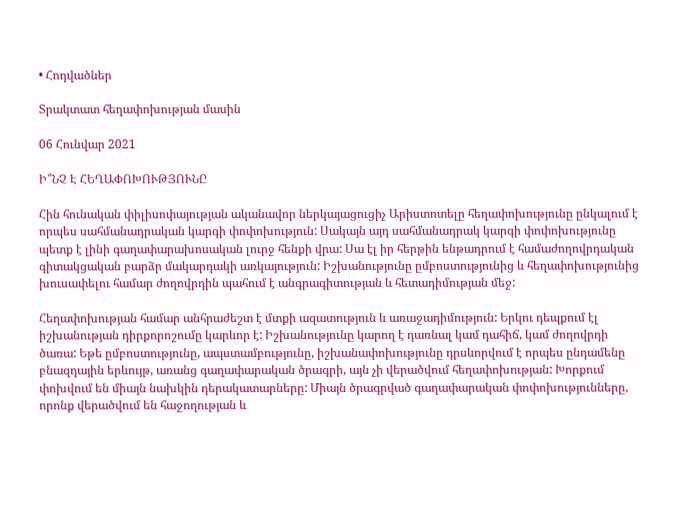• Հոդվածներ

Տրակտատ հեղափոխության մասին

06 Հունվար 2021

Ի՞ՆՉ Է ՀԵՂԱՓՈԽՈՒԹՅՈՒՆԸ

Հին հունական փիլիսոփայության ականավոր ներկայացուցիչ Արիստոտելը հեղափոխությունը ընկալում է որպես սահմանադրական կարգի փոփոխություն: Սակայն այդ սահմանադրակ կարգի փոփոխությունը պետք է լինի գաղափարախոսական լուրջ հենքի վրա: Սա էլ իր հերթին ենթադրում է համաժողովրդական գիտակցական բարձր մակարդակի առկայություն: Իշխանությունը ըմբոստությունից և հեղափոխությունից խուսափելու համար ժողովրդին պահում է անգրագիտության և հետադիմության մեջ:

Հեղափոխության համար անհրաժեշտ է մտքի ազատություն և առաջադիմություն: Երկու դեպքում էլ իշխանության դիրքորոշումը կարևոր է: Իշխանությունը կարող է դառնալ կամ դահիճ, կամ ժողովրդի ծառա: Եթե ըմբոստությունը, ապստամբությունը, իշխանափոխությունը դրսևորվում է որպես ընդամենը բնազդային երևույթ, առանց գաղափարական ծրագրի, այն չի վերածվում հեղափոխության: Խորքում փոխվում են միայն նախկին դերակատարները: Միայն ծրագրված գաղափարական փոփոխությունները, որոնք վերածվում են հաջողության և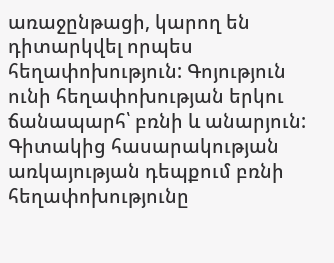առաջընթացի, կարող են դիտարկվել որպես հեղափոխություն: Գոյություն ունի հեղափոխության երկու ճանապարհ՝ բռնի և անարյուն: Գիտակից հասարակության առկայության դեպքում բռնի հեղափոխությունը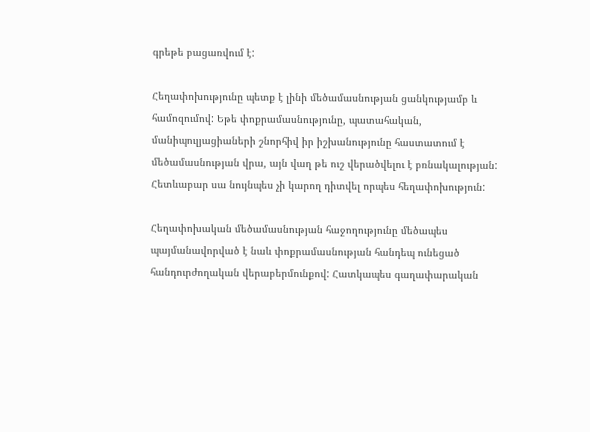գրեթե բացառվում է:

Հեղափոխությունը պետք է լինի մեծամասնության ցանկությամբ և համոզումով: Եթե փոքրամասնությունը, պատահական, մանիպուլյացիաների շնորհիվ իր իշխանությունը հաստատում է մեծամասնության վրա, այն վաղ թե ուշ վերածվելու է բռնակալության: Հետևաբար սա նույնպես չի կարող դիտվել որպես հեղափոխություն:

Հեղափոխական մեծամասնության հաջողությունը մեծապես պայմանավորված է նաև փոքրամասնության հանդեպ ունեցած հանդուրժողական վերաբերմունքով: Հատկապես գաղափարական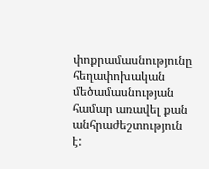փոքրամասնությունը հեղափոխական մեծամասնության համար առավել քան անհրաժեշտություն է: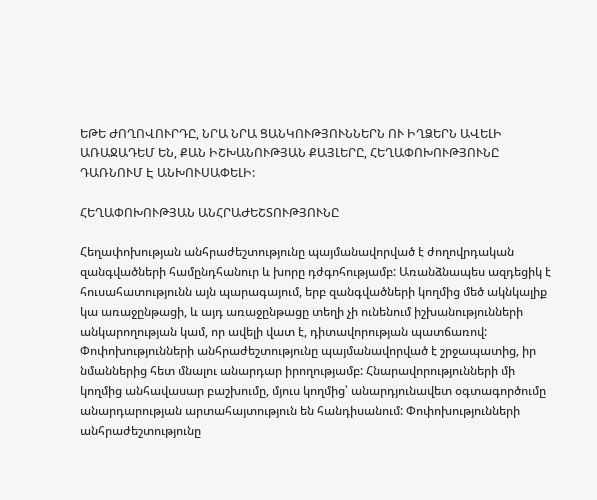ԵԹԵ ԺՈՂՈՎՈՒՐԴԸ, ՆՐԱ ՆՐԱ ՑԱՆԿՈՒԹՅՈՒՆՆԵՐՆ ՈՒ ԻՂՁԵՐՆ ԱՎԵԼԻ ԱՌԱՋԱԴԵՄ ԵՆ, ՔԱՆ ԻՇԽԱՆՈՒԹՅԱՆ ՔԱՅԼԵՐԸ, ՀԵՂԱՓՈԽՈՒԹՅՈՒՆԸ ԴԱՌՆՈՒՄ Է ԱՆԽՈՒՍԱՓԵԼԻ:

ՀԵՂԱՓՈԽՈՒԹՅԱՆ ԱՆՀՐԱԺԵՇՏՈՒԹՅՈՒՆԸ

Հեղափոխության անհրաժեշտությունը պայմանավորված է ժողովրդական զանգվածների համընդհանուր և խորը դժգոհությամբ: Առանձնապես ազդեցիկ է հուսահատությունն այն պարագայում, երբ զանգվածների կողմից մեծ ակնկալիք կա առաջընթացի, և այդ առաջընթացը տեղի չի ունենում իշխանությունների անկարողության կամ, որ ավելի վատ է, դիտավորության պատճառով: Փոփոխությունների անհրաժեշտությունը պայմանավորված է շրջապատից, իր նմաններից հետ մնալու անարդար իրողությամբ: Հնարավորությունների մի կողմից անհավասար բաշխումը, մյուս կողմից՝ անարդյունավետ օգտագործումը անարդարության արտահայտություն են հանդիսանում: Փոփոխությունների անհրաժեշտությունը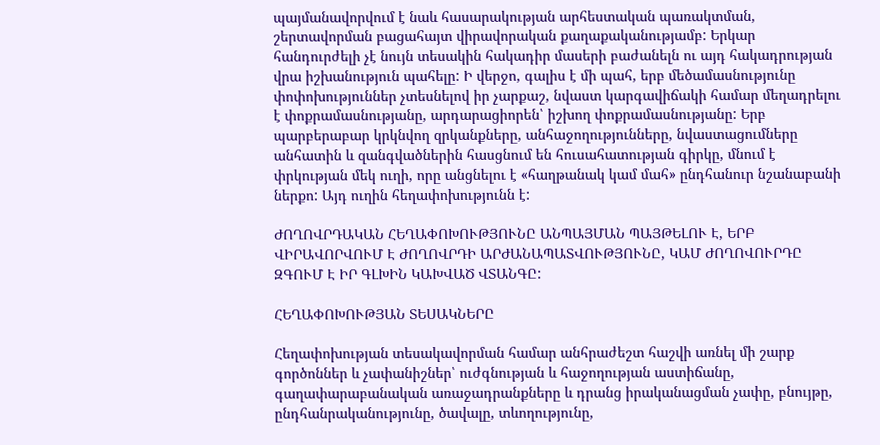պայմանավորվում է նաև հասարակության արհեստական պառակտման, շերտավորման բացահայտ վիրավորական քաղաքականությամբ: Երկար հանդուրժելի չէ նույն տեսակին հակադիր մասերի բաժանելն ու այդ հակադրության վրա իշխանություն պահելը: Ի վերջո, գալիս է մի պահ, երբ մեծամասնությունը փոփոխություններ չտեսնելով իր չարքաշ, նվաստ կարգավիճակի համար մեղադրելու է փոքրամասնությանը, արդարացիորեն՝ իշխող փոքրամասնությանը: Երբ պարբերաբար կրկնվող զրկանքները, անհաջողությունները, նվաստացումները անհատին և զանգվածներին հասցնում են հուսահատության գիրկը, մնում է փրկության մեկ ուղի, որը անցնելու է «հաղթանակ կամ մահ» ընդհանուր նշանաբանի ներքո: Այդ ուղին հեղափոխությունն է:

ԺՈՂՈՎՐԴԱԿԱՆ ՀԵՂԱՓՈԽՈՒԹՅՈՒՆԸ ԱՆՊԱՅՄԱՆ ՊԱՅԹԵԼՈՒ Է, ԵՐԲ ՎԻՐԱՎՈՐՎՈՒՄ Է ԺՈՂՈՎՐԴԻ ԱՐԺԱՆԱՊԱՏՎՈՒԹՅՈՒՆԸ, ԿԱՄ ԺՈՂՈՎՈՒՐԴԸ ԶԳՈՒՄ Է ԻՐ ԳԼԽԻՆ ԿԱԽՎԱԾ ՎՏԱՆԳԸ:

ՀԵՂԱՓՈԽՈՒԹՅԱՆ ՏԵՍԱԿՆԵՐԸ

Հեղափոխության տեսակավորման համար անհրաժեշտ հաշվի առնել մի շարք գործոններ և չափանիշներ՝ ուժգնության և հաջողության աստիճանը, գաղափարաբանական առաջադրանքները և դրանց իրականացման չափը, բնույթը, ընդհանրականությունը, ծավալը, տևողությունը,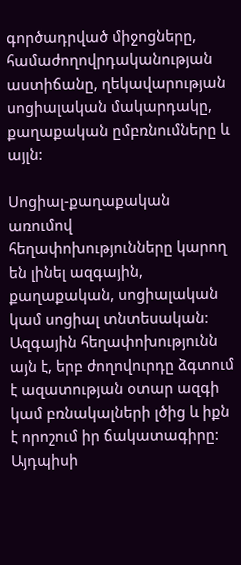գործադրված միջոցները, համաժողովրդականության աստիճանը, ղեկավարության սոցիալական մակարդակը, քաղաքական ըմբռնումները և այլն:

Սոցիալ-քաղաքական առումով հեղափոխությունները կարող են լինել ազգային, քաղաքական, սոցիալական կամ սոցիալ տնտեսական: Ազգային հեղափոխությունն այն է, երբ ժողովուրդը ձգտում է ազատության օտար ազգի կամ բռնակալների լծից և իքն է որոշում իր ճակատագիրը: Այդպիսի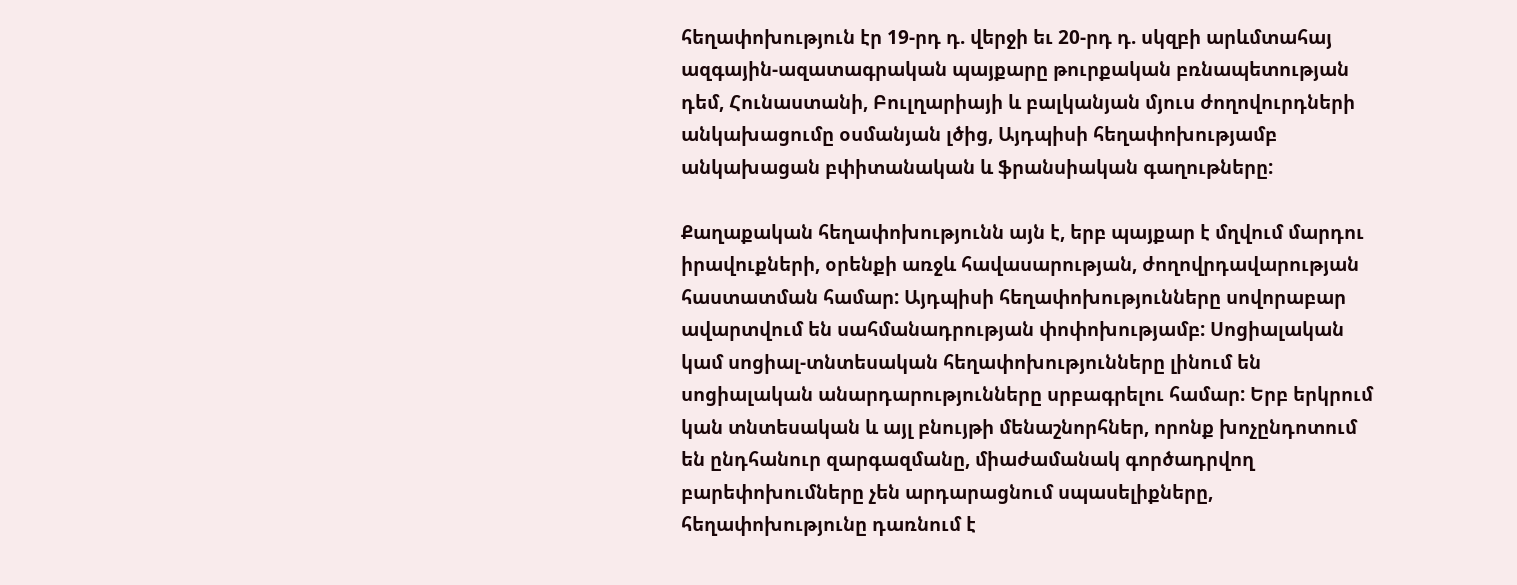հեղափոխություն էր 19-րդ դ. վերջի եւ 20-րդ դ. սկզբի արևմտահայ ազգային-ազատագրական պայքարը թուրքական բռնապետության դեմ, Հունաստանի, Բուլղարիայի և բալկանյան մյուս ժողովուրդների անկախացումը օսմանյան լծից, Այդպիսի հեղափոխությամբ անկախացան բփիտանական և ֆրանսիական գաղութները:

Քաղաքական հեղափոխությունն այն է, երբ պայքար է մղվում մարդու իրավուքների, օրենքի առջև հավասարության, ժողովրդավարության հաստատման համար: Այդպիսի հեղափոխությունները սովորաբար ավարտվում են սահմանադրության փոփոխությամբ: Սոցիալական կամ սոցիալ-տնտեսական հեղափոխությունները լինում են սոցիալական անարդարությունները սրբագրելու համար: Երբ երկրում կան տնտեսական և այլ բնույթի մենաշնորհներ, որոնք խոչընդոտում են ընդհանուր զարգազմանը, միաժամանակ գործադրվող բարեփոխումները չեն արդարացնում սպասելիքները, հեղափոխությունը դառնում է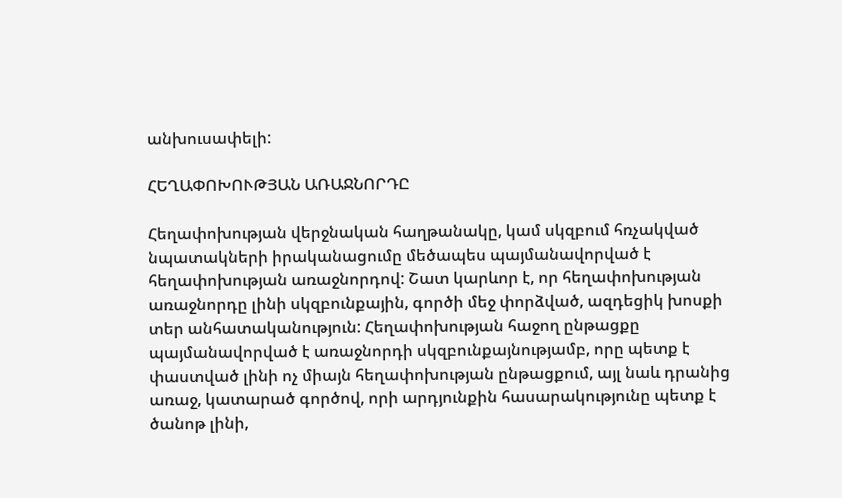անխուսափելի:

ՀԵՂԱՓՈԽՈՒԹՅԱՆ ԱՌԱՋՆՈՐԴԸ

Հեղափոխության վերջնական հաղթանակը, կամ սկզբում հռչակված նպատակների իրականացումը մեծապես պայմանավորված է հեղափոխության առաջնորդով: Շատ կարևոր է, որ հեղափոխության առաջնորդը լինի սկզբունքային, գործի մեջ փորձված, ազդեցիկ խոսքի տեր անհատականություն: Հեղափոխության հաջող ընթացքը պայմանավորված է առաջնորդի սկզբունքայնությամբ, որը պետք է փաստված լինի ոչ միայն հեղափոխության ընթացքում, այլ նաև դրանից առաջ, կատարած գործով, որի արդյունքին հասարակությունը պետք է ծանոթ լինի,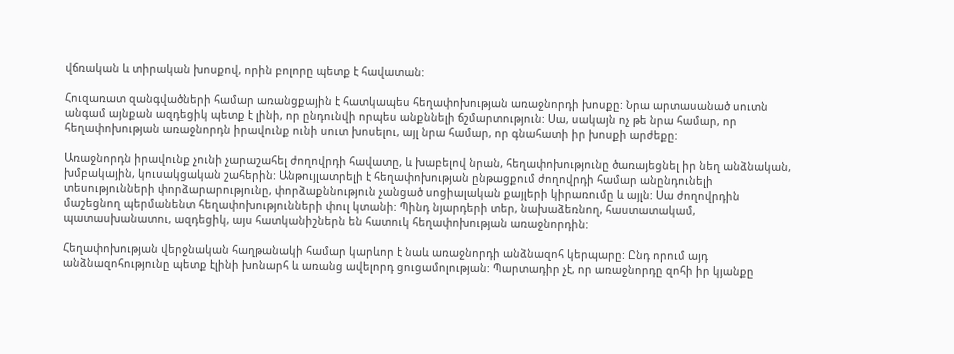վճռական և տիրական խոսքով, որին բոլորը պետք է հավատան:

Հուզառատ զանգվածների համար առանցքային է հատկապես հեղափոխության առաջնորդի խոսքը: Նրա արտասանած սուտն անգամ այնքան ազդեցիկ պետք է լինի, որ ընդունվի որպես անքննելի ճշմարտություն: Սա, սակայն ոչ թե նրա համար, որ հեղափոխության առաջնորդն իրավունք ունի սուտ խոսելու, այլ նրա համար, որ գնահատի իր խոսքի արժեքը:

Առաջնորդն իրավունք չունի չարաշահել ժողովրդի հավատը, և խաբելով նրան, հեղափոխությունը ծառայեցնել իր նեղ անձնական, խմբակային, կուսակցական շահերին: Անթույլատրելի է հեղափոխության ընթացքում ժողովրդի համար անընդունելի տեսությունների փորձարարությունը, փորձաքննություն չանցած սոցիալական քայլերի կիրառումը և այլն: Սա ժողովրդին մաշեցնող պերմանենտ հեղափոխությունների փուլ կտանի: Պինդ նյարդերի տեր, նախաձեռնող, հաստատակամ, պատասխանատու, ազդեցիկ, այս հատկանիշներն են հատուկ հեղափոխության առաջնորդին:

Հեղափոխության վերջնական հաղթանակի համար կարևոր է նաև առաջնորդի անձնազոհ կերպարը: Ընդ որում այդ անձնազոհությունը պետք էլինի խոնարհ և առանց ավելորդ ցուցամոլության: Պարտադիր չէ, որ առաջնորդը զոհի իր կյանքը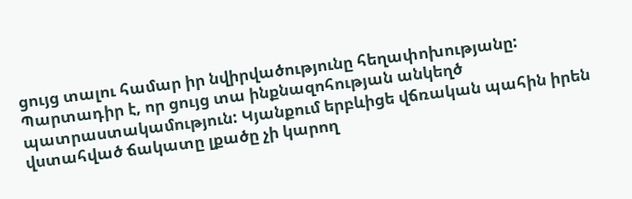ցույց տալու համար իր նվիրվածությունը հեղափոխությանը: Պարտադիր է, որ ցույց տա ինքնազոհության անկեղծ պատրաստակամություն: Կյանքում երբևիցե վճռական պահին իրեն վստահված ճակատը լքածը չի կարող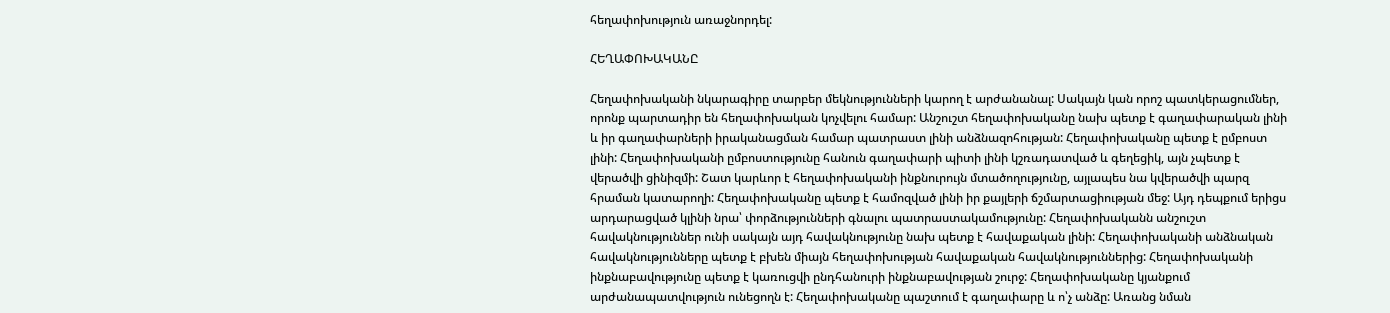հեղափոխություն առաջնորդել:

ՀԵՂԱՓՈԽԱԿԱՆԸ

Հեղափոխականի նկարագիրը տարբեր մեկնությունների կարող է արժանանալ: Սակայն կան որոշ պատկերացումներ, որոնք պարտադիր են հեղափոխական կոչվելու համար: Անշուշտ հեղափոխականը նախ պետք է գաղափարական լինի և իր գաղափարների իրականացման համար պատրաստ լինի անձնազոհության: Հեղափոխականը պետք է ըմբոստ լինի: Հեղափոխականի ըմբոստությունը հանուն գաղափարի պիտի լինի կշռադատված և գեղեցիկ, այն չպետք է վերածվի ցինիզմի: Շատ կարևոր է հեղափոխականի ինքնուրույն մտածողությունը, այլապես նա կվերածվի պարզ հրաման կատարողի: Հեղափոխականը պետք է համոզված լինի իր քայլերի ճշմարտացիության մեջ: Այդ դեպքում երիցս արդարացված կլինի նրա՝ փորձությունների գնալու պատրաստակամությունը: Հեղափոխականն անշուշտ հավակնություններ ունի սակայն այդ հավակնությունը նախ պետք է հավաքական լինի: Հեղափոխականի անձնական հավակնությունները պետք է բխեն միայն հեղափոխության հավաքական հավակնություններից: Հեղափոխականի ինքնաբավությունը պետք է կառուցվի ընդհանուրի ինքնաբավության շուրջ: Հեղափոխականը կյանքում արժանապատվություն ունեցողն է: Հեղափոխականը պաշտում է գաղափարը և ո՝չ անձը: Առանց նման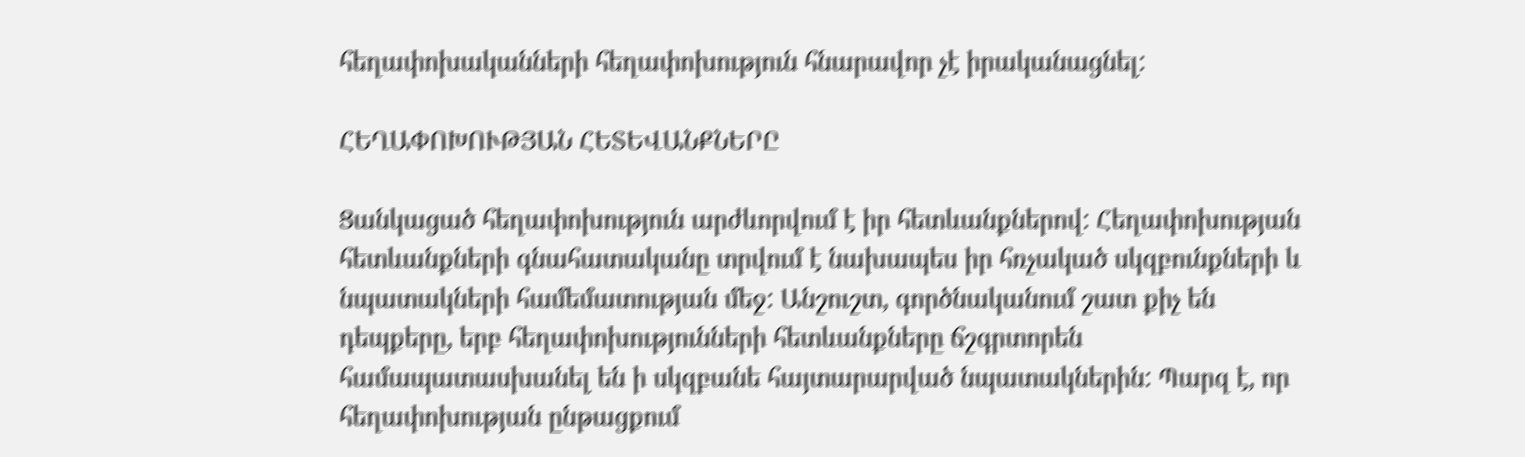հեղափոխականների հեղափոխություն հնարավոր չէ իրականացնել:

ՀԵՂԱՓՈԽՈՒԹՅԱՆ ՀԵՏԵՎԱՆՔՆԵՐԸ

Ցանկացած հեղափոխություն արժևորվում է իր հետևանքներով: Հեղափոխության հետևանքների գնահատականը տրվում է նախապես իր հռչակած սկզբունքների և նպատակների համեմատության մեջ: Անշուշտ, գործնականում շատ քիչ են դեպքերը, երբ հեղափոխությունների հետևանքները ճշգրտորեն համապատասխանել են ի սկզբանե հայտարարված նպատակներին: Պարզ է, որ հեղափոխության ընթացքում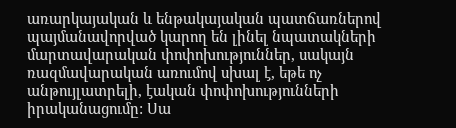առարկայական և ենթակայական պատճառներով պայմանավորված կարող են լինել նպատակների մարտավարական փոփոխություններ, սակայն ռազմավարական առումով սխալ է, եթե ոչ անթույլատրելի, էական փոփոխությունների իրականացումը: Սա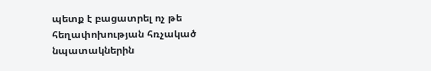պետք է բացատրել ոչ թե հեղափոխության հռչակած նպատակներին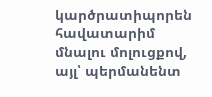կարծրատիպորեն հավատարիմ մնալու մոլուցքով, այլ՝ պերմանենտ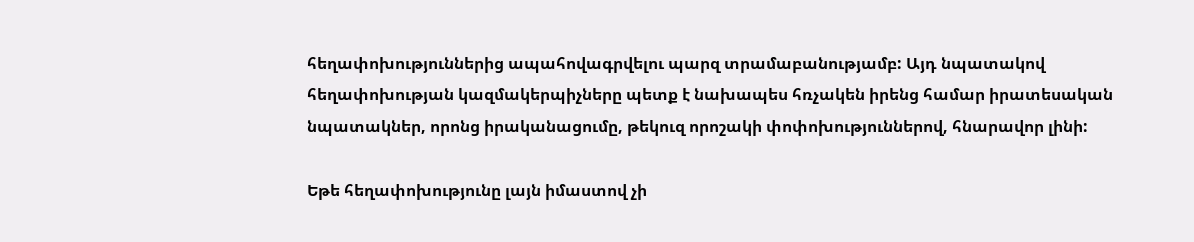հեղափոխություններից ապահովագրվելու պարզ տրամաբանությամբ: Այդ նպատակով հեղափոխության կազմակերպիչները պետք է նախապես հռչակեն իրենց համար իրատեսական նպատակներ, որոնց իրականացումը, թեկուզ որոշակի փոփոխություններով, հնարավոր լինի:

Եթե հեղափոխությունը լայն իմաստով չի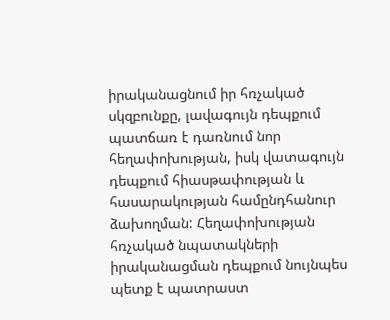իրականացնում իր հռչակած սկզբունքը, լավագույն դեպքում պատճառ է դառնում նոր հեղափոխության, իսկ վատագույն դեպքում հիասթափության և հասարակության համընդհանուր ձախողման: Հեղափոխության հռչակած նպատակների իրականացման դեպքում նույնպես պետք է պատրաստ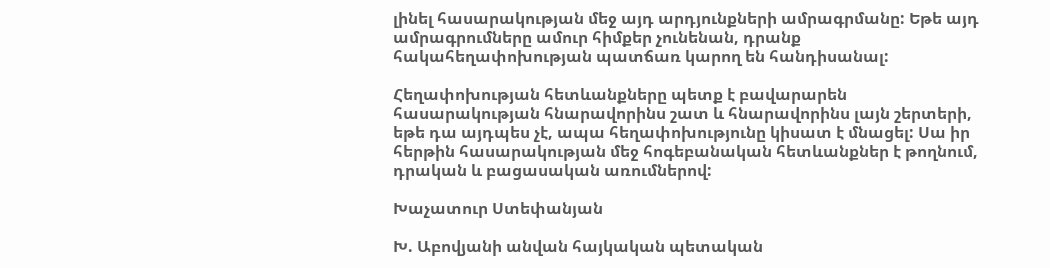լինել հասարակության մեջ այդ արդյունքների ամրագրմանը: Եթե այդ ամրագրումները ամուր հիմքեր չունենան, դրանք հակահեղափոխության պատճառ կարող են հանդիսանալ:

Հեղափոխության հետևանքները պետք է բավարարեն հասարակության հնարավորինս շատ և հնարավորինս լայն շերտերի, եթե դա այդպես չէ, ապա հեղափոխությունը կիսատ է մնացել: Սա իր հերթին հասարակության մեջ հոգեբանական հետևանքներ է թողնում, դրական և բացասական առումներով:

Խաչատուր Ստեփանյան

Խ. Աբովյանի անվան հայկական պետական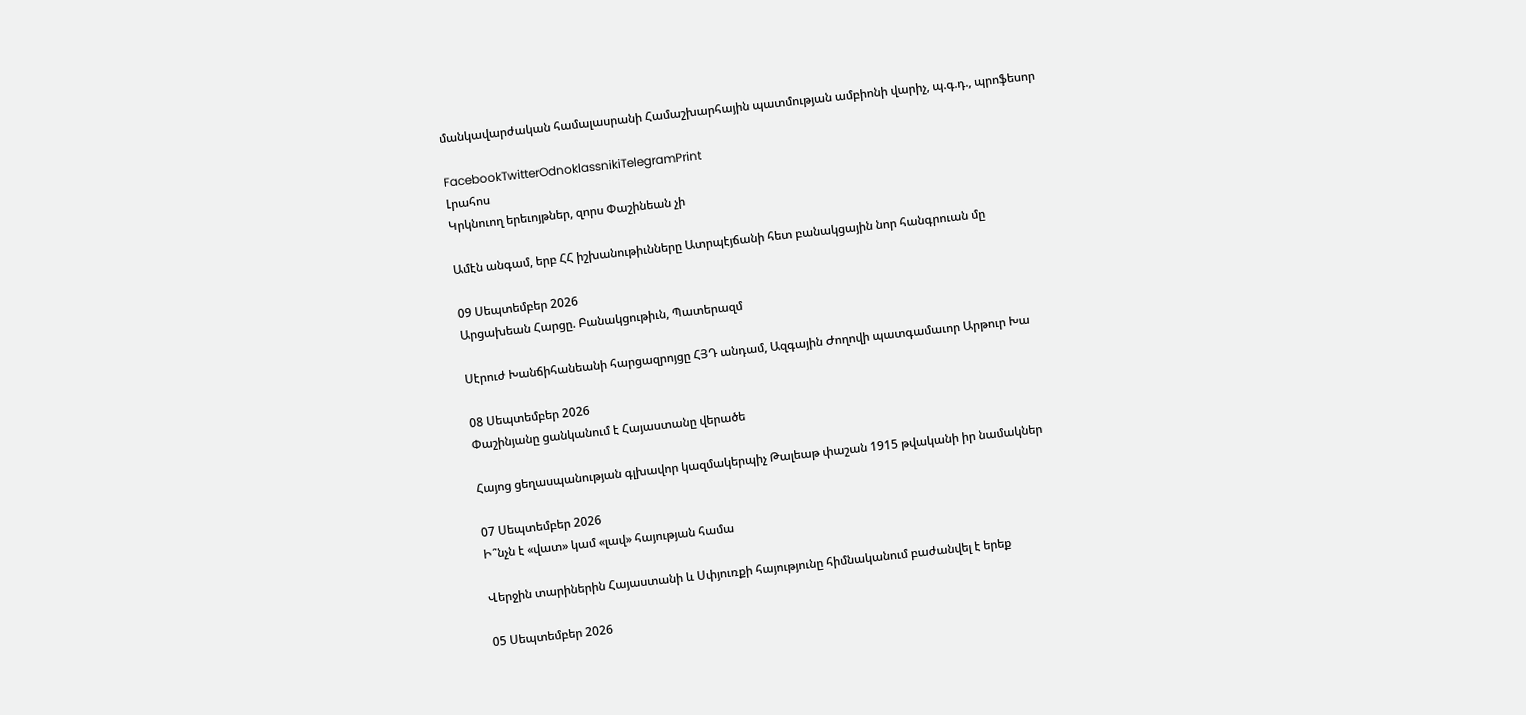մանկավարժական համալասրանի Համաշխարհային պատմության ամբիոնի վարիչ, պ.գ.դ., պրոֆեսոր

FacebookTwitterOdnoklassnikiTelegramPrint
Լրահոս
Կրկնուող երեւոյթներ, զորս Փաշինեան չի

Ամէն անգամ, երբ ՀՀ իշխանութիւնները Ատրպէյճանի հետ բանակցային նոր հանգրուան մը

09 Սեպտեմբեր 2026
Արցախեան Հարցը. Բանակցութիւն, Պատերազմ

Սէրուժ Խանճիհանեանի հարցազրոյցը ՀՅԴ անդամ, Ազգային Ժողովի պատգամաւոր Արթուր Խա

08 Սեպտեմբեր 2026
Փաշինյանը ցանկանում է Հայաստանը վերածե

Հայոց ցեղասպանության գլխավոր կազմակերպիչ Թալեաթ փաշան 1915 թվականի իր նամակներ

07 Սեպտեմբեր 2026
Ի՞նչն է «վատ» կամ «լավ» հայության համա

Վերջին տարիներին Հայաստանի և Սփյուռքի հայությունը հիմնականում բաժանվել է երեք

05 Սեպտեմբեր 2026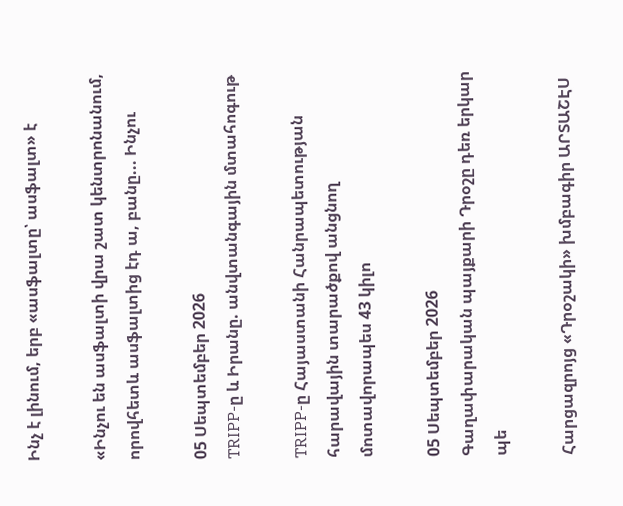Ինչ է լինում, երբ «ասֆալտը՝ ասֆալտ» է

«Ինչու են ասֆալտի վրա շատ կենտրոնանում, որովհետև ասֆալտից էդ ա, բանը... Ինչու

05 Սեպտեմբեր 2026
TRIPP-ը և Իրանը. անվտանգային մտահոգութ

TRIPP-ը Հայաստանի Հանրապետության հարավային տարածքով անցնող մոտավորապես 43 կիլո

05 Սեպտեմբեր 2026
Գաղափարական պայքարի Դրօշը դեռ երկար պե

Հարցազրոյց «Դրօշակի» խմբագիր ԱՐՏԱՇԷՍ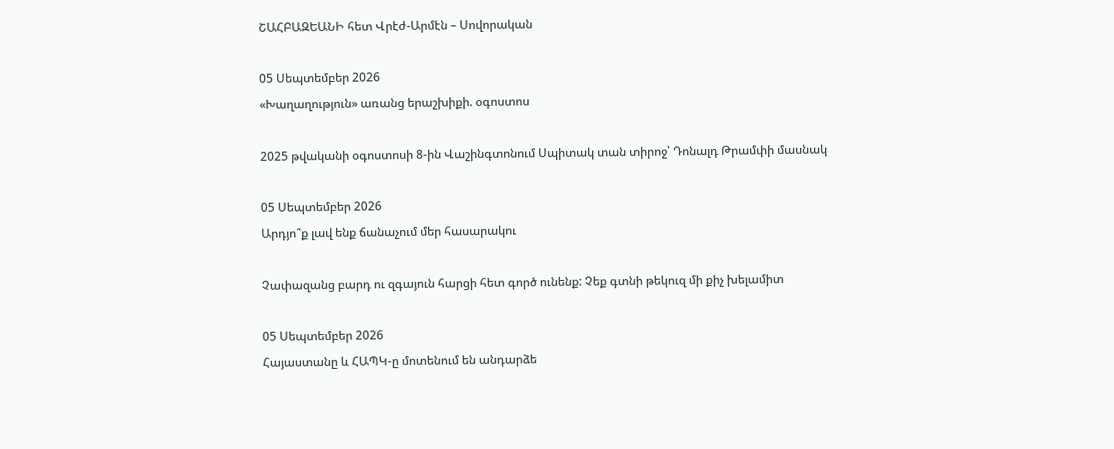ՇԱՀԲԱԶԵԱՆԻ հետ Վրէժ-Արմէն – Սովորական

05 Սեպտեմբեր 2026
«Խաղաղություն» առանց երաշխիքի. օգոստոս

2025 թվականի օգոստոսի 8-ին Վաշինգտոնում Սպիտակ տան տիրոջ՝ Դոնալդ Թրամփի մասնակ

05 Սեպտեմբեր 2026
Արդյո՞ք լավ ենք ճանաչում մեր հասարակու

Չափազանց բարդ ու զգայուն հարցի հետ գործ ունենք: Չեք գտնի թեկուզ մի քիչ խելամիտ

05 Սեպտեմբեր 2026
Հայաստանը և ՀԱՊԿ-ը մոտենում են անդարձե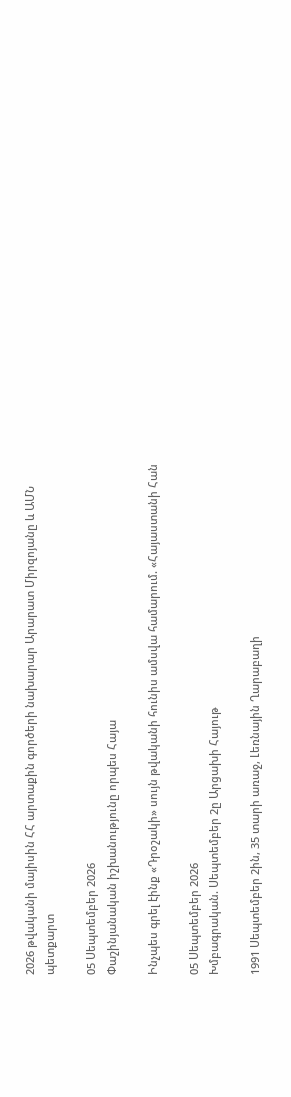2026 թվականի մայիսին ՀՀ արտաքին գործերի նախարար Արարատ Միրզոյանը և ԱՄՆ պետքարտ

05 Սեպտեմբեր 2026
Փաշինյանական իշխանությունը որպես Հայա

Ինչպես գրել էինք «Դրօշակի» սույն թվականի հունիս ամսվա համարում. «Հայաստանի Հան

05 Սեպտեմբեր 2026
Խմբագրական. Սեպտեմբեր 2ը Արցախի Հայութ

1991 Սեպտեմբեր 2ին, 35 տարի առաջ, Լեռնային Ղարաբաղի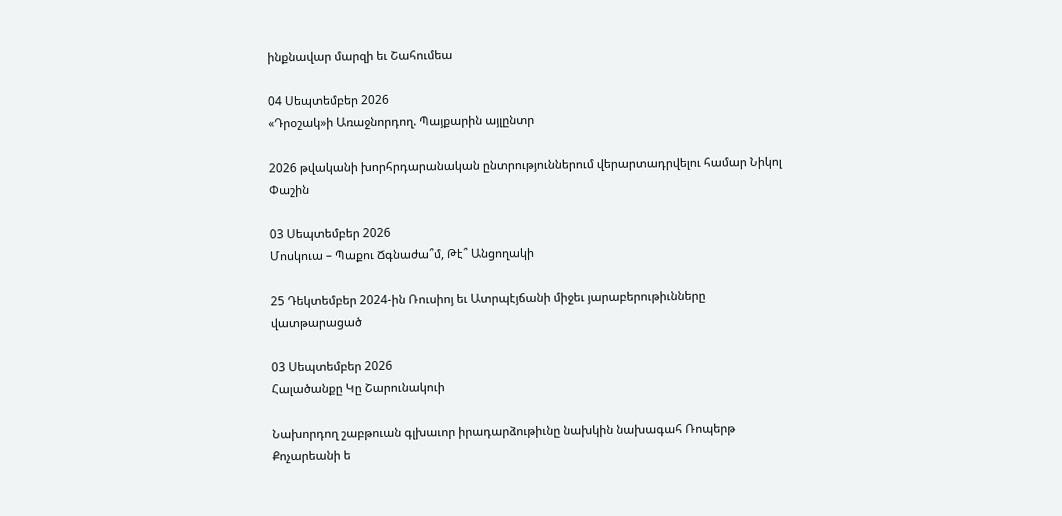ինքնավար մարզի եւ Շահումեա

04 Սեպտեմբեր 2026
«Դրօշակ»ի Առաջնորդող. Պայքարին այլընտր

2026 թվականի խորհրդարանական ընտրություններում վերարտադրվելու համար Նիկոլ Փաշին

03 Սեպտեմբեր 2026
Մոսկուա – Պաքու Ճգնաժա՞մ, Թէ՞ Անցողակի

25 Դեկտեմբեր 2024-ին Ռուսիոյ եւ Ատրպէյճանի միջեւ յարաբերութիւնները վատթարացած

03 Սեպտեմբեր 2026
Հալածանքը Կը Շարունակուի

Նախորդող շաբթուան գլխաւոր իրադարձութիւնը նախկին նախագահ Ռոպերթ Քոչարեանի ե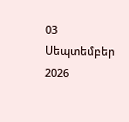03 Սեպտեմբեր 2026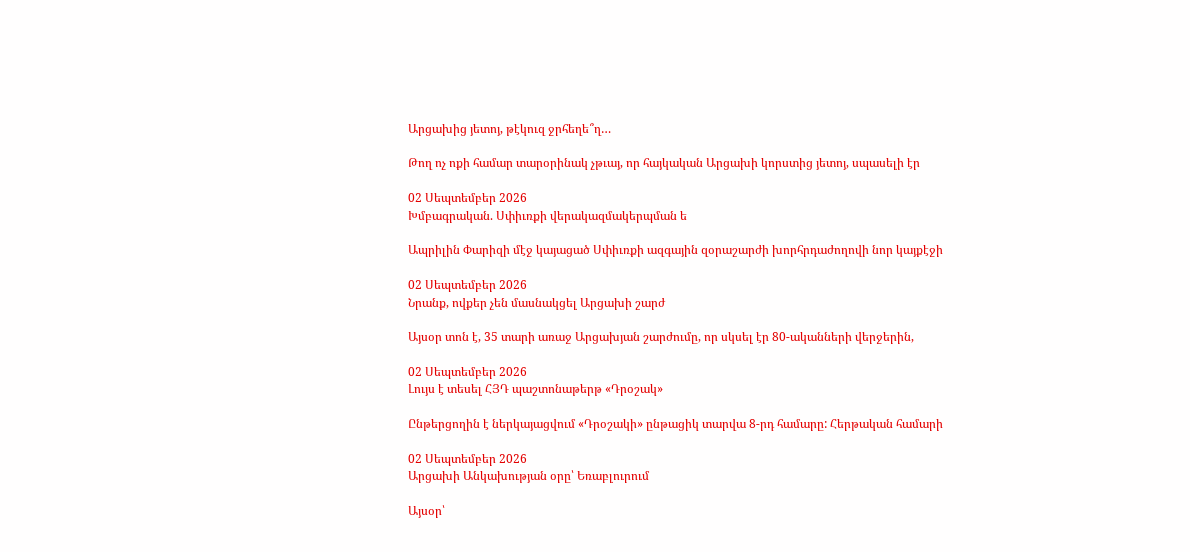Արցախից յետոյ, թէկուզ ջրհեղե՞ղ…

Թող ոչ ոքի համար տարօրինակ չթւայ, որ հայկական Արցախի կորստից յետոյ, սպասելի էր

02 Սեպտեմբեր 2026
Խմբագրական. Սփիւռքի վերակազմակերպման ե

Ապրիլին Փարիզի մէջ կայացած Սփիւռքի ազգային զօրաշարժի խորհրդաժողովի նոր կայքէջի

02 Սեպտեմբեր 2026
Նրանք, ովքեր չեն մասնակցել Արցախի շարժ

Այսօր տոն է, 35 տարի առաջ Արցախյան շարժումը, որ սկսել էր 80-ականների վերջերին,

02 Սեպտեմբեր 2026
Լույս է տեսել ՀՅԴ պաշտոնաթերթ «Դրօշակ»

Ընթերցողին է ներկայացվում «Դրօշակի» ընթացիկ տարվա 8-րդ համարը: Հերթական համարի

02 Սեպտեմբեր 2026
Արցախի Անկախության օրը՝ Եռաբլուրում

Այսօր՝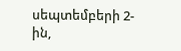սեպտեմբերի 2-ին,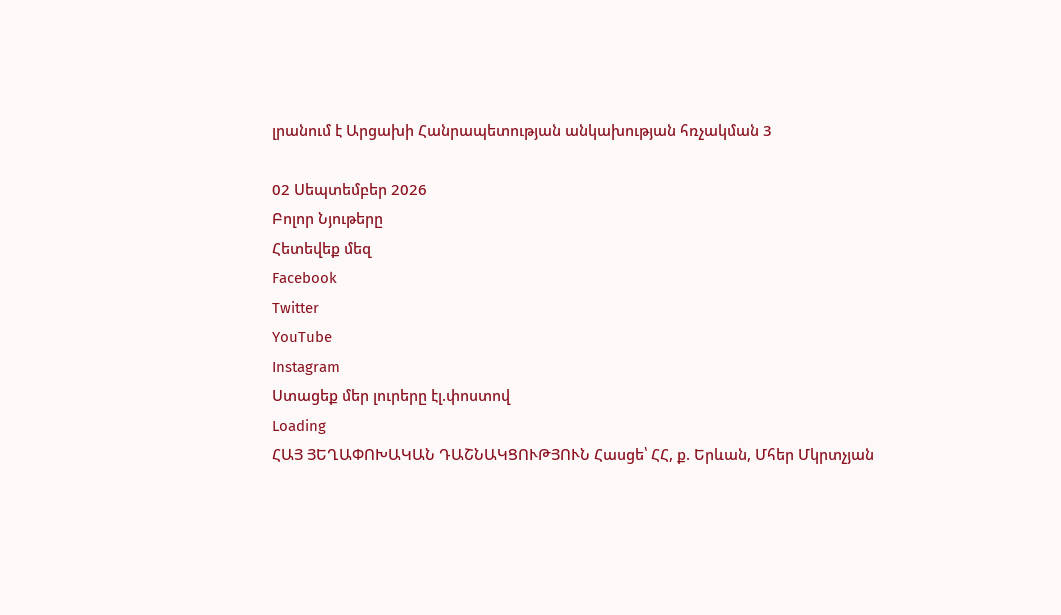լրանում է Արցախի Հանրապետության անկախության հռչակման 3

02 Սեպտեմբեր 2026
Բոլոր Նյութերը
Հետեվեք մեզ
Facebook
Twitter
YouTube
Instagram
Ստացեք մեր լուրերը էլ.փոստով
Loading
ՀԱՅ ՅԵՂԱՓՈԽԱԿԱՆ ԴԱՇՆԱԿՑՈՒԹՅՈՒՆ Հասցե՝ ՀՀ, ք. Երևան, Մհեր Մկրտչյան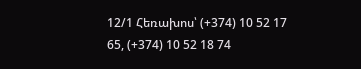12/1 Հեռախոս՝ (+374) 10 52 17 65, (+374) 10 52 18 74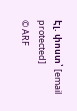Էլ. փոստ՝ [email protected]
© ARF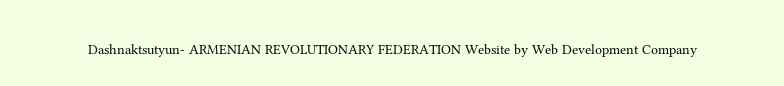Dashnaktsutyun- ARMENIAN REVOLUTIONARY FEDERATION Website by Web Development Company